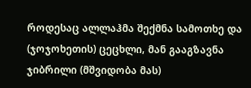როდესაც ალლაჰმა შექმნა სამოთხე და (ჯოჯოხეთის) ცეცხლი, მან გააგზავნა ჯიბრილი (მშვიდობა მას)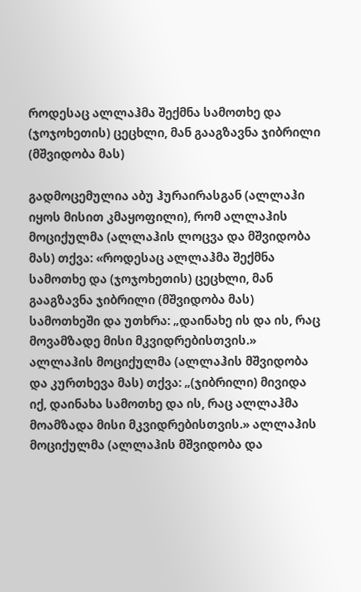როდესაც ალლაჰმა შექმნა სამოთხე და (ჯოჯოხეთის) ცეცხლი, მან გააგზავნა ჯიბრილი (მშვიდობა მას)

გადმოცემულია აბუ ჰურაირასგან (ალლაჰი იყოს მისით კმაყოფილი), რომ ალლაჰის მოციქულმა (ალლაჰის ლოცვა და მშვიდობა მას) თქვა: «როდესაც ალლაჰმა შექმნა სამოთხე და (ჯოჯოხეთის) ცეცხლი, მან გააგზავნა ჯიბრილი (მშვიდობა მას) სამოთხეში და უთხრა: „დაინახე ის და ის, რაც მოვამზადე მისი მკვიდრებისთვის.» ალლაჰის მოციქულმა (ალლაჰის მშვიდობა და კურთხევა მას) თქვა: „(ჯიბრილი) მივიდა იქ, დაინახა სამოთხე და ის, რაც ალლაჰმა მოამზადა მისი მკვიდრებისთვის.» ალლაჰის მოციქულმა (ალლაჰის მშვიდობა და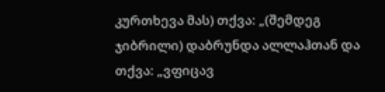კურთხევა მას) თქვა: „(შემდეგ ჯიბრილი) დაბრუნდა ალლაჰთან და თქვა: „ვფიცავ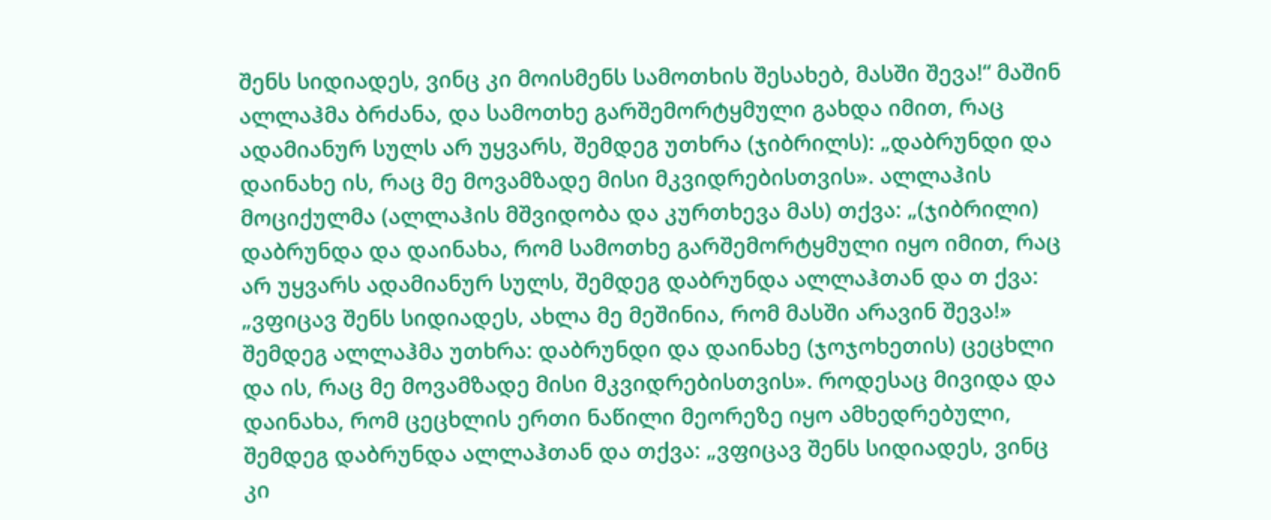შენს სიდიადეს, ვინც კი მოისმენს სამოთხის შესახებ, მასში შევა!“ მაშინ ალლაჰმა ბრძანა, და სამოთხე გარშემორტყმული გახდა იმით, რაც ადამიანურ სულს არ უყვარს, შემდეგ უთხრა (ჯიბრილს): „დაბრუნდი და დაინახე ის, რაც მე მოვამზადე მისი მკვიდრებისთვის». ალლაჰის მოციქულმა (ალლაჰის მშვიდობა და კურთხევა მას) თქვა: „(ჯიბრილი) დაბრუნდა და დაინახა, რომ სამოთხე გარშემორტყმული იყო იმით, რაც არ უყვარს ადამიანურ სულს, შემდეგ დაბრუნდა ალლაჰთან და თ ქვა: „ვფიცავ შენს სიდიადეს, ახლა მე მეშინია, რომ მასში არავინ შევა!» შემდეგ ალლაჰმა უთხრა: დაბრუნდი და დაინახე (ჯოჯოხეთის) ცეცხლი და ის, რაც მე მოვამზადე მისი მკვიდრებისთვის». როდესაც მივიდა და დაინახა, რომ ცეცხლის ერთი ნაწილი მეორეზე იყო ამხედრებული, შემდეგ დაბრუნდა ალლაჰთან და თქვა: „ვფიცავ შენს სიდიადეს, ვინც კი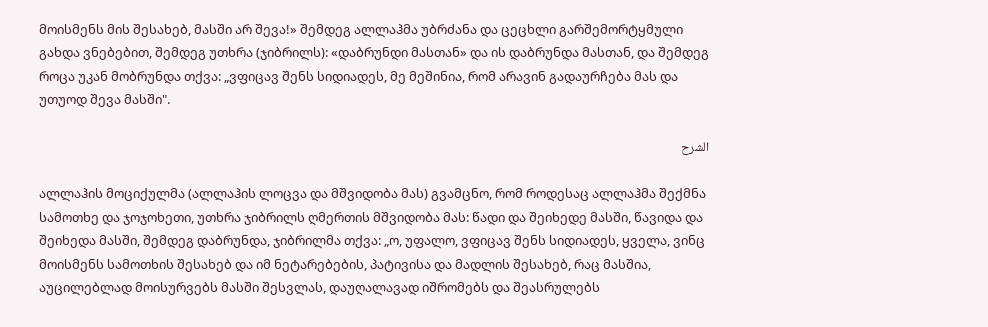მოისმენს მის შესახებ, მასში არ შევა!» შემდეგ ალლაჰმა უბრძანა და ცეცხლი გარშემორტყმული გახდა ვნებებით, შემდეგ უთხრა (ჯიბრილს): «დაბრუნდი მასთან» და ის დაბრუნდა მასთან, და შემდეგ როცა უკან მობრუნდა თქვა: „ვფიცავ შენს სიდიადეს, მე მეშინია, რომ არავინ გადაურჩება მას და უთუოდ შევა მასში".

الشرح

ალლაჰის მოციქულმა (ალლაჰის ლოცვა და მშვიდობა მას) გვამცნო, რომ როდესაც ალლაჰმა შექმნა სამოთხე და ჯოჯოხეთი, უთხრა ჯიბრილს ღმერთის მშვიდობა მას: წადი და შეიხედე მასში, წავიდა და შეიხედა მასში, შემდეგ დაბრუნდა, ჯიბრილმა თქვა: „ო, უფალო, ვფიცავ შენს სიდიადეს, ყველა, ვინც მოისმენს სამოთხის შესახებ და იმ ნეტარებების, პატივისა და მადლის შესახებ, რაც მასშია, აუცილებლად მოისურვებს მასში შესვლას, დაუღალავად იშრომებს და შეასრულებს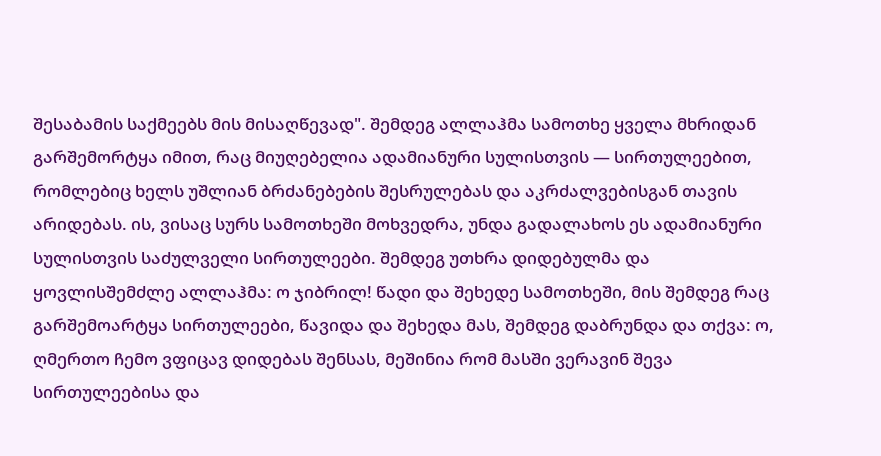შესაბამის საქმეებს მის მისაღწევად". შემდეგ ალლაჰმა სამოთხე ყველა მხრიდან გარშემორტყა იმით, რაც მიუღებელია ადამიანური სულისთვის — სირთულეებით, რომლებიც ხელს უშლიან ბრძანებების შესრულებას და აკრძალვებისგან თავის არიდებას. ის, ვისაც სურს სამოთხეში მოხვედრა, უნდა გადალახოს ეს ადამიანური სულისთვის საძულველი სირთულეები. შემდეგ უთხრა დიდებულმა და ყოვლისშემძლე ალლაჰმა: ო ჯიბრილ! წადი და შეხედე სამოთხეში, მის შემდეგ რაც გარშემოარტყა სირთულეები, წავიდა და შეხედა მას, შემდეგ დაბრუნდა და თქვა: ო, ღმერთო ჩემო ვფიცავ დიდებას შენსას, მეშინია რომ მასში ვერავინ შევა სირთულეებისა და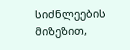სიძნლეების მიზეზით,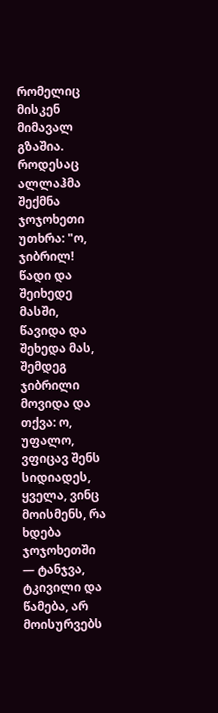რომელიც მისკენ მიმავალ გზაშია. როდესაც ალლაჰმა შექმნა ჯოჯოხეთი უთხრა: "ო, ჯიბრილ! წადი და შეიხედე მასში, წავიდა და შეხედა მას, შემდეგ ჯიბრილი მოვიდა და თქვა: ო, უფალო, ვფიცავ შენს სიდიადეს, ყველა, ვინც მოისმენს, რა ხდება ჯოჯოხეთში — ტანჯვა, ტკივილი და წამება, არ მოისურვებს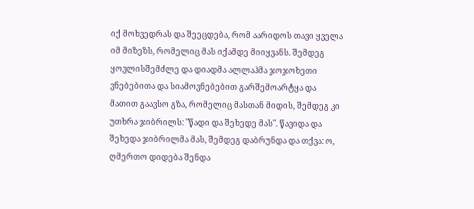იქ მოხვედრას და შეეცდება, რომ აარიდოს თავი ყველა იმ მიზეზს, რომელიც მას იქამდე მიიყვანს. შემდეგ ყოვლისშემძლე და დიადმა ალლაჰმა ჯოჯოხეთი ვნებებითა და სიამოვნებებით გარშემოარტყა და მათით გაავსო გზა, რომელიც მასთან მიდის, შემდეგ კი უთხრა ჯიბრილს: "წადი და შეხედე მას". წავიდა და შეხედა ჯიბრილმა მას, შემდეგ დაბრუნდა და თქვა: ო, ღმერთო დიდება შენდა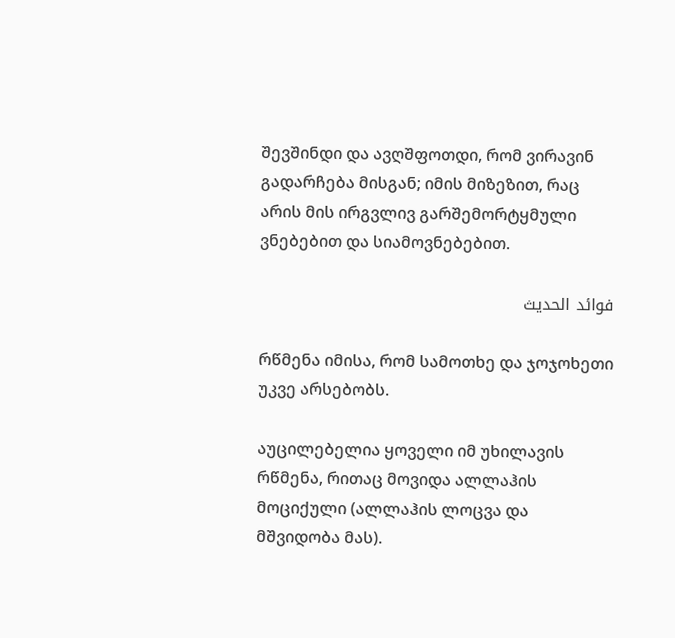შევშინდი და ავღშფოთდი, რომ ვირავინ გადარჩება მისგან; იმის მიზეზით, რაც არის მის ირგვლივ გარშემორტყმული ვნებებით და სიამოვნებებით.

فوائد الحديث

რწმენა იმისა, რომ სამოთხე და ჯოჯოხეთი უკვე არსებობს.

აუცილებელია ყოველი იმ უხილავის რწმენა, რითაც მოვიდა ალლაჰის მოციქული (ალლაჰის ლოცვა და მშვიდობა მას).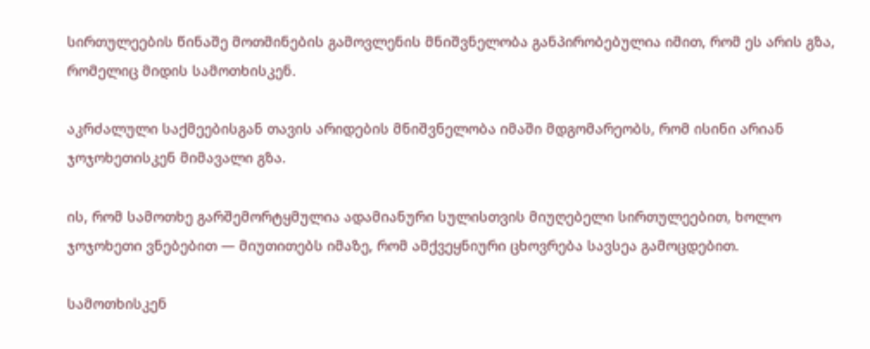სირთულეების წინაშე მოთმინების გამოვლენის მნიშვნელობა განპირობებულია იმით, რომ ეს არის გზა, რომელიც მიდის სამოთხისკენ.

აკრძალული საქმეებისგან თავის არიდების მნიშვნელობა იმაში მდგომარეობს, რომ ისინი არიან ჯოჯოხეთისკენ მიმავალი გზა.

ის, რომ სამოთხე გარშემორტყმულია ადამიანური სულისთვის მიუღებელი სირთულეებით, ხოლო ჯოჯოხეთი ვნებებით — მიუთითებს იმაზე, რომ ამქვეყნიური ცხოვრება სავსეა გამოცდებით.

სამოთხისკენ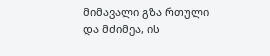მიმავალი გზა რთული და მძიმეა, ის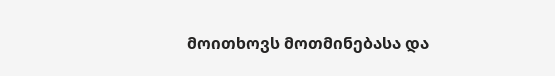მოითხოვს მოთმინებასა და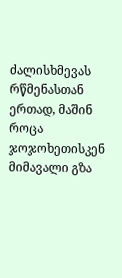ძალისხმევას რწმენასთან ერთად, მაშინ როცა ჯოჯოხეთისკენ მიმავალი გზა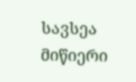სავსეა მიწიერი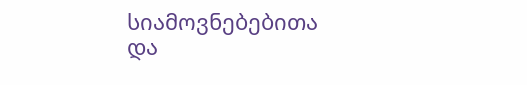სიამოვნებებითა და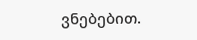ვნებებით.